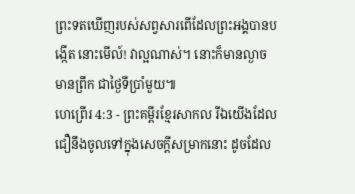ព្រះទតឃើញរបស់សព្វសារពើដែលព្រះអង្គបានបង្កើត នោះមើល៍! វាល្អណាស់។ នោះក៏មានល្ងាច មានព្រឹក ជាថ្ងៃទីប្រាំមួយ៕
ហេព្រើរ 4:3 - ព្រះគម្ពីរខ្មែរសាកល រីឯយើងដែលជឿនឹងចូលទៅក្នុងសេចក្ដីសម្រាកនោះ ដូចដែល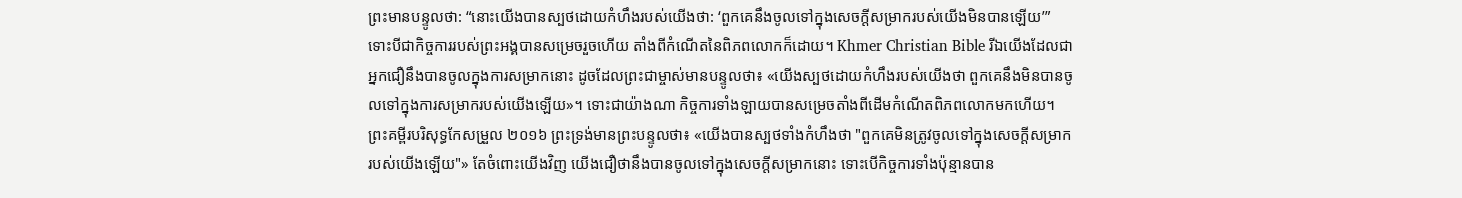ព្រះមានបន្ទូលថា: “នោះយើងបានស្បថដោយកំហឹងរបស់យើងថា: ‘ពួកគេនឹងចូលទៅក្នុងសេចក្ដីសម្រាករបស់យើងមិនបានឡើយ’” ទោះបីជាកិច្ចការរបស់ព្រះអង្គបានសម្រេចរួចហើយ តាំងពីកំណើតនៃពិភពលោកក៏ដោយ។ Khmer Christian Bible រីឯយើងដែលជាអ្នកជឿនឹងបានចូលក្នុងការសម្រាកនោះ ដូចដែលព្រះជាម្ចាស់មានបន្ទូលថា៖ «យើងស្បថដោយកំហឹងរបស់យើងថា ពួកគេនឹងមិនបានចូលទៅក្នុងការសម្រាករបស់យើងឡើយ»។ ទោះជាយ៉ាងណា កិច្ចការទាំងឡាយបានសម្រេចតាំងពីដើមកំណើតពិភពលោកមកហើយ។ ព្រះគម្ពីរបរិសុទ្ធកែសម្រួល ២០១៦ ព្រះទ្រង់មានព្រះបន្ទូលថា៖ «យើងបានស្បថទាំងកំហឹងថា "ពួកគេមិនត្រូវចូលទៅក្នុងសេចក្ដីសម្រាករបស់យើងឡើយ"» តែចំពោះយើងវិញ យើងជឿថានឹងបានចូលទៅក្នុងសេចក្ដីសម្រាកនោះ ទោះបើកិច្ចការទាំងប៉ុន្មានបាន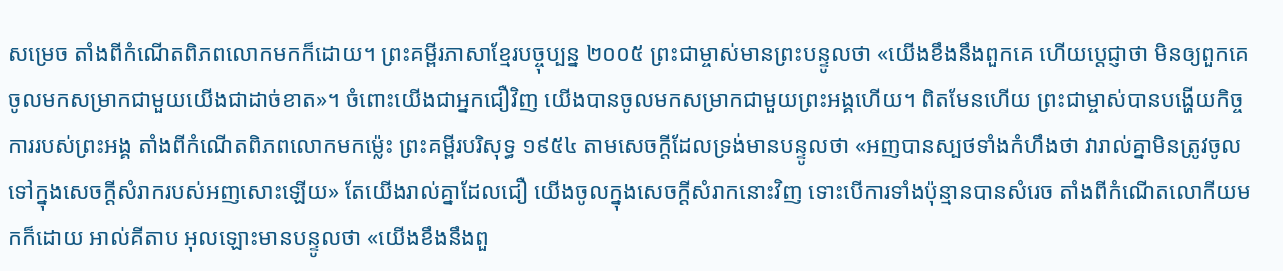សម្រេច តាំងពីកំណើតពិភពលោកមកក៏ដោយ។ ព្រះគម្ពីរភាសាខ្មែរបច្ចុប្បន្ន ២០០៥ ព្រះជាម្ចាស់មានព្រះបន្ទូលថា «យើងខឹងនឹងពួកគេ ហើយប្ដេជ្ញាថា មិនឲ្យពួកគេចូលមកសម្រាកជាមួយយើងជាដាច់ខាត»។ ចំពោះយើងជាអ្នកជឿវិញ យើងបានចូលមកសម្រាកជាមួយព្រះអង្គហើយ។ ពិតមែនហើយ ព្រះជាម្ចាស់បានបង្ហើយកិច្ចការរបស់ព្រះអង្គ តាំងពីកំណើតពិភពលោកមកម៉្លេះ ព្រះគម្ពីរបរិសុទ្ធ ១៩៥៤ តាមសេចក្ដីដែលទ្រង់មានបន្ទូលថា «អញបានស្បថទាំងកំហឹងថា វារាល់គ្នាមិនត្រូវចូលទៅក្នុងសេចក្ដីសំរាករបស់អញសោះឡើយ» តែយើងរាល់គ្នាដែលជឿ យើងចូលក្នុងសេចក្ដីសំរាកនោះវិញ ទោះបើការទាំងប៉ុន្មានបានសំរេច តាំងពីកំណើតលោកីយមកក៏ដោយ អាល់គីតាប អុលឡោះមានបន្ទូលថា «យើងខឹងនឹងពួ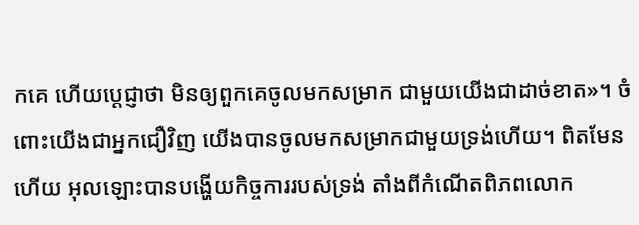កគេ ហើយប្ដេជ្ញាថា មិនឲ្យពួកគេចូលមកសម្រាក ជាមួយយើងជាដាច់ខាត»។ ចំពោះយើងជាអ្នកជឿវិញ យើងបានចូលមកសម្រាកជាមួយទ្រង់ហើយ។ ពិតមែនហើយ អុលឡោះបានបង្ហើយកិច្ចការរបស់ទ្រង់ តាំងពីកំណើតពិភពលោក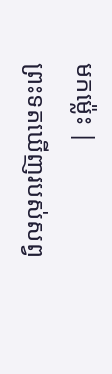មកម៉្លេះ |
ព្រះទតឃើញរបស់សព្វ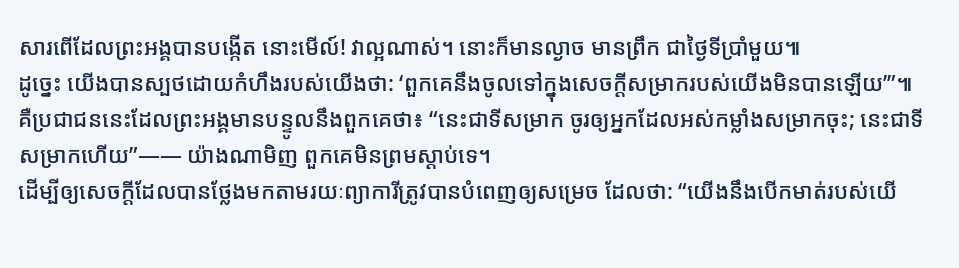សារពើដែលព្រះអង្គបានបង្កើត នោះមើល៍! វាល្អណាស់។ នោះក៏មានល្ងាច មានព្រឹក ជាថ្ងៃទីប្រាំមួយ៕
ដូច្នេះ យើងបានស្បថដោយកំហឹងរបស់យើងថា: ‘ពួកគេនឹងចូលទៅក្នុងសេចក្ដីសម្រាករបស់យើងមិនបានឡើយ’”៕
គឺប្រជាជននេះដែលព្រះអង្គមានបន្ទូលនឹងពួកគេថា៖ “នេះជាទីសម្រាក ចូរឲ្យអ្នកដែលអស់កម្លាំងសម្រាកចុះ; នេះជាទីសម្រាកហើយ”—— យ៉ាងណាមិញ ពួកគេមិនព្រមស្ដាប់ទេ។
ដើម្បីឲ្យសេចក្ដីដែលបានថ្លែងមកតាមរយៈព្យាការីត្រូវបានបំពេញឲ្យសម្រេច ដែលថា: “យើងនឹងបើកមាត់របស់យើ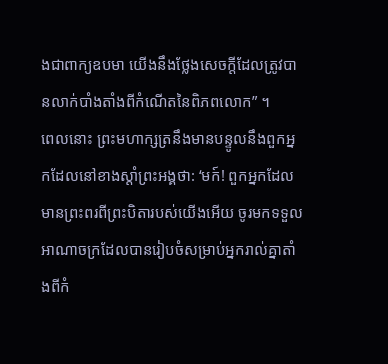ងជាពាក្យឧបមា យើងនឹងថ្លែងសេចក្ដីដែលត្រូវបានលាក់បាំងតាំងពីកំណើតនៃពិភពលោក” ។
ពេលនោះ ព្រះមហាក្សត្រនឹងមានបន្ទូលនឹងពួកអ្នកដែលនៅខាងស្ដាំព្រះអង្គថា: ‘មក៍! ពួកអ្នកដែលមានព្រះពរពីព្រះបិតារបស់យើងអើយ ចូរមកទទួលអាណាចក្រដែលបានរៀបចំសម្រាប់អ្នករាល់គ្នាតាំងពីកំ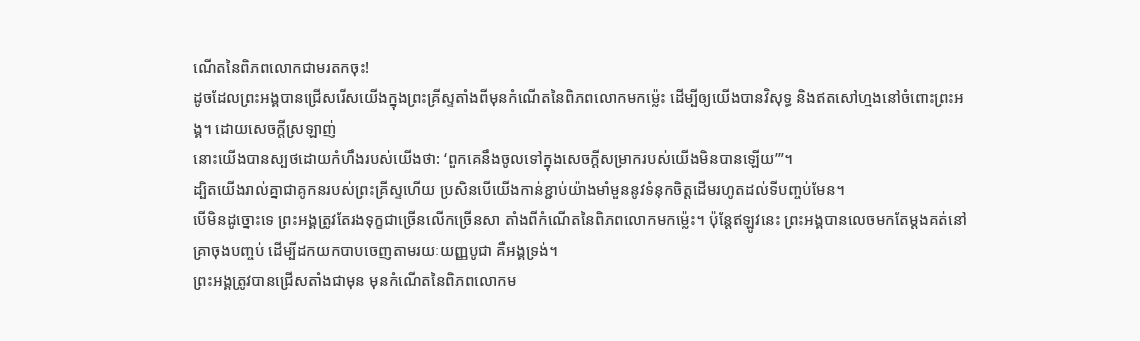ណើតនៃពិភពលោកជាមរតកចុះ!
ដូចដែលព្រះអង្គបានជ្រើសរើសយើងក្នុងព្រះគ្រីស្ទតាំងពីមុនកំណើតនៃពិភពលោកមកម្ល៉េះ ដើម្បីឲ្យយើងបានវិសុទ្ធ និងឥតសៅហ្មងនៅចំពោះព្រះអង្គ។ ដោយសេចក្ដីស្រឡាញ់
នោះយើងបានស្បថដោយកំហឹងរបស់យើងថា: ‘ពួកគេនឹងចូលទៅក្នុងសេចក្ដីសម្រាករបស់យើងមិនបានឡើយ’”។
ដ្បិតយើងរាល់គ្នាជាគូកនរបស់ព្រះគ្រីស្ទហើយ ប្រសិនបើយើងកាន់ខ្ជាប់យ៉ាងមាំមួននូវទំនុកចិត្តដើមរហូតដល់ទីបញ្ចប់មែន។
បើមិនដូច្នោះទេ ព្រះអង្គត្រូវតែរងទុក្ខជាច្រើនលើកច្រើនសា តាំងពីកំណើតនៃពិភពលោកមកម្ល៉េះ។ ប៉ុន្តែឥឡូវនេះ ព្រះអង្គបានលេចមកតែម្ដងគត់នៅគ្រាចុងបញ្ចប់ ដើម្បីដកយកបាបចេញតាមរយៈយញ្ញបូជា គឺអង្គទ្រង់។
ព្រះអង្គត្រូវបានជ្រើសតាំងជាមុន មុនកំណើតនៃពិភពលោកម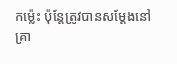កម្ល៉េះ ប៉ុន្តែត្រូវបានសម្ដែងនៅគ្រា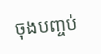ចុងបញ្ចប់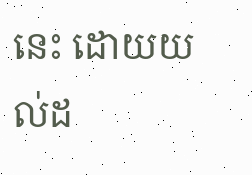នេះ ដោយយល់ដ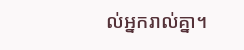ល់អ្នករាល់គ្នា។